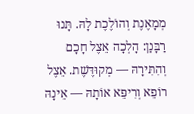מְמָאֶנֶת וְהוֹלֶכֶת לָהּ. תָּנוּ רַבָּנַן: הָלְכָה אֵצֶל חָכָם וְהִתִּירָהּ — מְקוּדֶּשֶׁת. אֵצֶל רוֹפֵא וְרִיפֵּא אוֹתָהּ — אֵינָהּ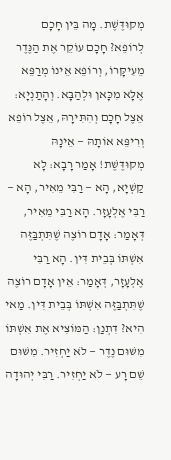מְקוּדֶּשֶׁת. מָה בֵּין חָכָם לְרוֹפֵא? חָכָם עוֹקֵר אֶת הַנֶּדֶר מֵעִיקָּרוֹ, וְרוֹפֵא אֵינוֹ מְרַפֵּא אֶלָּא מִכָּאן וּלְהַבָּא. וְהָתַנְיָא: אֵצֶל חָכָם וְהִתִּירָהּ, אֵצֶל רוֹפֵא וְרִיפֵּא אוֹתָהּ — אֵינָהּ מְקוּדֶּשֶׁת! אָמַר רָבָא: לָא קַשְׁיָא, הָא — רַבִּי מֵאִיר, הָא — רַבִּי אֶלְעָזָר. הָא רַבִּי מֵאִיר, דְּאָמַר: אָדָם רוֹצֶה שֶׁתִּתְבַּזֶּה אִשְׁתּוֹ בְּבֵית דִּין. הָא רַבִּי אֶלְעָזָר, דְּאָמַר: אֵין אָדָם רוֹצֶה שֶׁתִּתְבַּזֶּה אִשְׁתּוֹ בְּבֵית דִּין. מַאי הִיא? דִּתְנַן: הַמּוֹצִיא אֶת אִשְׁתּוֹ מִשּׁוּם נֶדֶר — לֹא יַחְזִיר. מִשּׁוּם שֵׁם רָע — לֹא יַחְזִיר. רַבִּי יְהוּדָה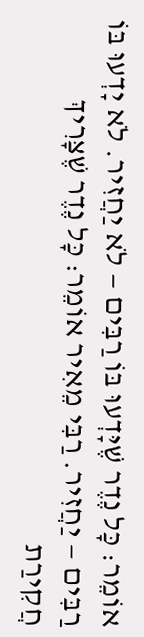אוֹמֵר: כׇּל נֶדֶר שֶׁיָּדְעוּ בּוֹ רַבִּים — לֹא יַחֲזִיר. לֹא יָדְעוּ בּוֹ רַבִּים — יַחֲזִיר. רַבִּי מֵאִיר אוֹמֵר: כׇּל נֶדֶר שֶׁצָּרִיךְ חֲקִירַת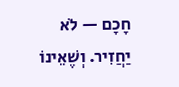חָכָם — לֹא יַחֲזִיר. וְשֶׁאֵינוֹ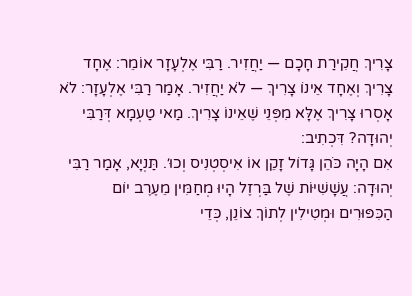צָרִיךְ חֲקִירַת חָכָם — יַחֲזִיר. רַבִּי אֶלְעָזָר אוֹמֵר: אֶחָד צָרִיךְ וְאֶחָד אֵינוֹ צָרִיךְ — לֹא יַחֲזִיר. אָמַר רַבִּי אֶלְעָזָר: לֹא אָסְרוּ צָרִיךְ אֶלָּא מִפְּנֵי שֶׁאֵינוֹ צָרִיךְ. מַאי טַעְמָא דְּרַבִּי יְהוּדָה? דִּכְתִיב:
אִם הָיָה כֹּהֵן גָּדוֹל זָקֵן אוֹ אִיסְטְנִיס וְכוּ׳. תַּנְיָא, אָמַר רַבִּי יְהוּדָה: עֲשָׁשִׁיּוֹת שֶׁל בַּרְזֶל הָיוּ מְחַמִּין מֵעֶרֶב יוֹם הַכִּפּוּרִים וּמְטִילִין לְתוֹךְ צוֹנֵן, כְּדֵי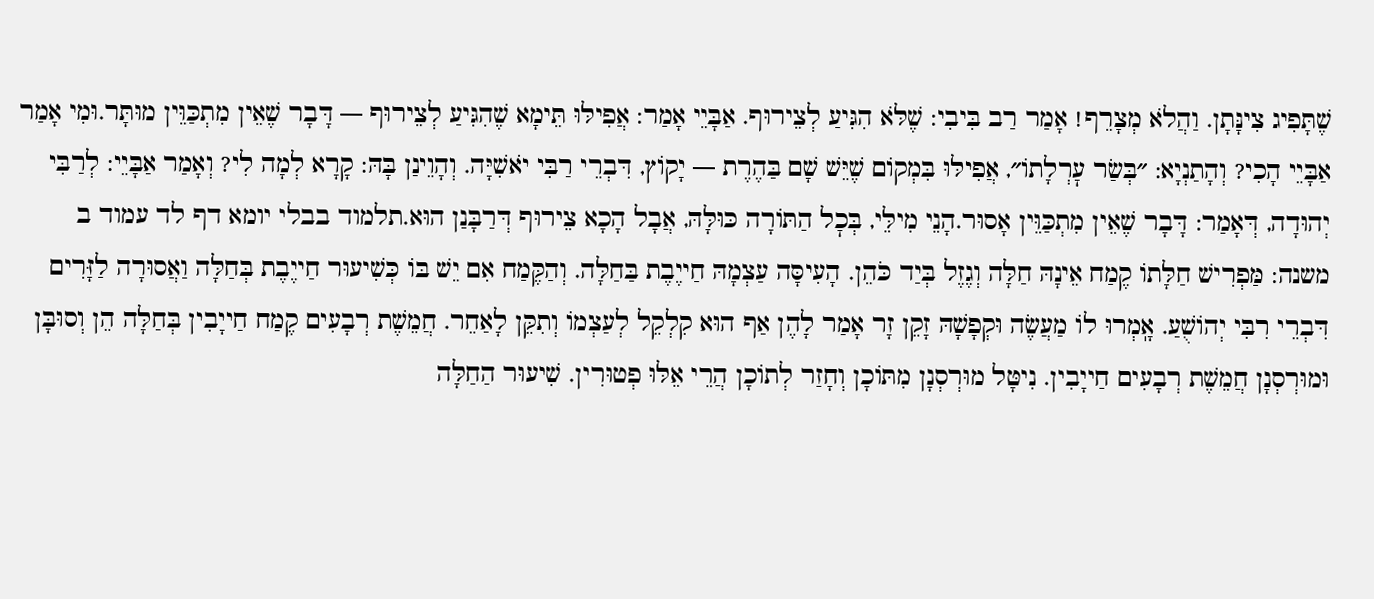שֶׁתָּפִיג צִינָּתָן. וַהֲלֹא מְצָרֵף! אָמַר רַב בִּיבִי: שֶׁלֹּא הִגִּיעַ לְצֵירוּף. אַבָּיֵי אָמַר: אֲפִילּוּ תֵּימָא שֶׁהִגִּיעַ לְצֵירוּף — דָּבָר שֶׁאֵין מִתְכַּוֵּין מוּתָּר.וּמִי אָמַר אַבָּיֵי הָכִי? וְהָתַנְיָא: ״בְּשַׂר עׇרְלָתוֹ״, אֲפִילּוּ בִּמְקוֹם שֶׁיֵּשׁ שָׁם בַּהֶרֶת — יָקוֹץ, דִּבְרֵי רַבִּי יֹאשִׁיָּה. וְהָוֵינַן בָּהּ: קָרָא לְמָה לִי? וְאָמַר אַבָּיֵי: לְרַבִּי יְהוּדָה, דְּאָמַר: דָּבָר שֶׁאֵין מִתְכַּוֵּין אָסוּר.הָנֵי מִילֵּי, בְּכׇל הַתּוֹרָה כּוּלָּהּ, אֲבָל הָכָא צֵירוּף דְּרַבָּנַן הוּא.תלמוד בבלי יומא דף לד עמוד ב
משנה: מַּפְרִישׁ חַלָּתוֹ קֶמַח אֵינָהּ חַלָּה וְגֶזֶל בְּיַד כֹּהֵן. הָעִיסָּה עַצְמָהּ חַייֶבֶת בַּחַלָּה. וְהַקֶּמַח אִם יֵשׁ בּוֹ כְּשִׁיעוּר חַייֶבֶת בְּחַלָּה וַאֲסוּרָה לַזָּרִים דִּבְרֵי רִבִּי יְהוֹשֻׁעַ. אָֽמְרוּ לוֹ מַעֲשֶׂה וּקְפָשָׁהּ זָקֵן זָר אָמַר לָהֶן אַף הוּא קִלְקֵל לְעַצְמוֹ וְתִקֵּן לָאַחֵר. חֲמֵשֶׁת רְבָעִים קֶמַח חַייָבִין בְּחַלָּה הֵן וְסוּבָּן וּמוּרְסְנָן חֲמֵשֶׁת רְבָעִים חַייָבִין. נִיטָּל מוּרְסְנָן מִתּוֹכָן וְחָזַר לְתוֹכָן הֲרֵי אֵלּוּ פְטוּרִין. שִׁיעוּר הַחַלָּה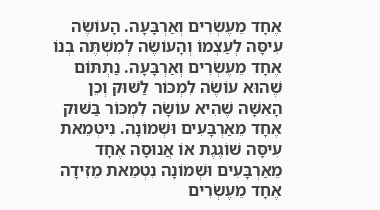אֶחָד מֵעֶשְׂרִים וְאַרְבָּעָה. הָעוֹשֶׂה עִיסָּה לְעַצְמוֹ וְהָעוֹשֶׂה לְמִשְׁתֶּה בְנוֹ אֶחָד מֵעֶשְׂרִים וְאַרְבָּעָה. נַתְתּוֹם שֶׁהוּא עוֹשֶׂה לִמְכּוֹר לַשּׁוּק וְכֵן הָאִשָּׁה שֶׁהִיא עוֹשָׂה לִמְכּוֹר בַּשּׁוּק אֶחָד מֵאַרְבָּעִים וּשְׁמוֹנָה. נִיטְמֵאת עִיסָּה שׁוֹגֶגֶת אוֹ אֲנוּסָה אֶחָד מֵאַרְבָּעִים וּשְׁמוֹנָה נִטְמֵאת מֵזִידָה אֶחָד מֵעֶשְׂרִים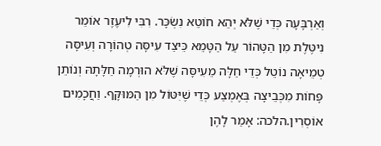וְאַרְבָּעָה כְּדֵי שֶׁלֹּא יְהֵא חוֹטֵא נִשְׂכָּר. רִבִּי לִיעֶזֶר אוֹמֵר נִיטֶּלֶת מִן הַטָּהוֹר עַל הַטָּמֵא כֵּיצַד עִיסָּה טְהוֹרָה וְעִיסָּה טְמֵיאָה נוֹטֵל כְּדֵי חַלָּה מֵעִיסָּה שֶׁלֹּא הוּרְמָה חַלָּתָהּ וְנוֹתֵן פָּחוֹת מִכְּבֵיצָה בְּאֶמְצַע כְּדֵי שֶׁיִּטּוֹל מִן הַמּוּקָּף. וַחֲכָמִים אוֹסְרִין.הלכה: אָמַר לָהֶן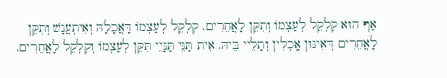אַף הוּא קִלְקֵל לְעַצְמוֹ וְתִקֵּן לָאֲחֵרִים. קִלְקֵל לְעַצְמוֹ דָּאֲכָלָהּ וְאִיתְעֲנָשׁ וְתִקֵּן לָאֲחֵרִים דְּאִינּוּן אָֽכְלִין וְתָלֵיי בֵּיהּ. אִית תַּנֵּי תַּנָּיֵי תִּקֵּן לְעַצְמוֹ וְקִלְקֵל לָאֲחֵרִים.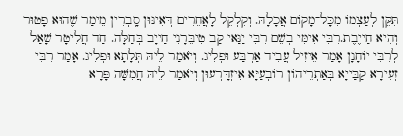תִּקֵּן לְעַצְמוֹ מִכָּל־מָקוֹם אֲכָלָהּ. וְקִלְקֵל לָאֲחֵרִים דְּאִינּוּן סָֽבְרִין מֵימַר שֶׁהוּא פָטוּר וְהִיא חַייֶבֶת.רִבִּי אִימִּי בְשֵׁם רִבִּי יַנַּאי קַב טִיבֵּרָנִי חַייָב בְּחַלָּה. חַד חֲלִיטָר שָׁאַל לְרִבִּי יוֹחָנָן אָמַר אֵיזִיל עֲבִיד אַרְבַּע וּפְלִיג. וְיֹאמַר לֵיהּ תְּלָתָא וּפְלִיג. אָמַר רִבִּי זְעִירָא קַבַּייָא בְּאַתְרֵיהוֹן רוֹבְעַיָּא אִיזְדָּרְעוּן וְיֹאמַר לֵיהּ חֲמִשָּׁה פָּרָא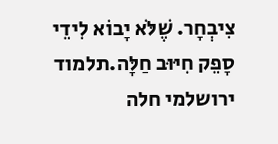צִיבְחָר. שֶׁלֹּא יָבוֹא לִידֵי סָפֵק חִיּוּב חַלָּה.תלמוד ירושלמי חלה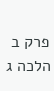פרק ב הלכה ג